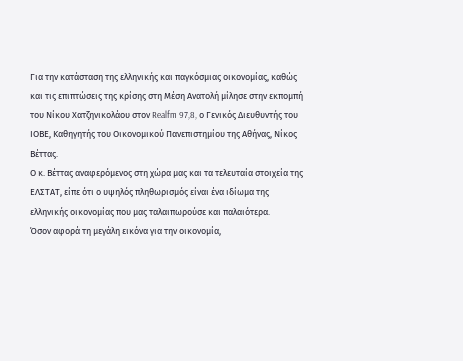Για την κατάσταση της ελληνικής και παγκόσμιας οικονομίας, καθώς και τις επιπτώσεις της κρίσης στη Μέση Ανατολή μίλησε στην εκπομπή του Νίκου Χατζηνικολάου στον Realfm 97,8, ο Γενικός Διευθυντής του ΙΟΒΕ, Καθηγητής του Οικονομικού Πανεπιστημίου της Αθήνας, Νίκος Βέττας.
Ο κ. Βέττας αναφερόμενος στη χώρα μας και τα τελευταία στοιχεία της ΕΛΣΤΑΤ, είπε ότι ο υψηλός πληθωρισμός είναι ένα ιδίωμα της ελληνικής οικονομίας που μας ταλαιπωρούσε και παλαιότερα.
Όσον αφορά τη μεγάλη εικόνα για την οικονομία,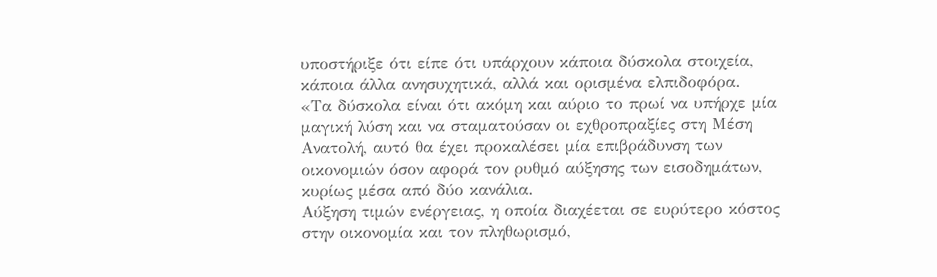υποστήριξε ότι είπε ότι υπάρχουν κάποια δύσκολα στοιχεία, κάποια άλλα ανησυχητικά, αλλά και ορισμένα ελπιδοφόρα.
«Τα δύσκολα είναι ότι ακόμη και αύριο το πρωί να υπήρχε μία μαγική λύση και να σταματούσαν οι εχθροπραξίες στη Μέση Ανατολή, αυτό θα έχει προκαλέσει μία επιβράδυνση των οικονομιών όσον αφορά τον ρυθμό αύξησης των εισοδημάτων, κυρίως μέσα από δύο κανάλια.
Αύξηση τιμών ενέργειας, η οποία διαχέεται σε ευρύτερο κόστος στην οικονομία και τον πληθωρισμό,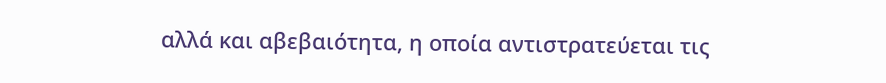αλλά και αβεβαιότητα, η οποία αντιστρατεύεται τις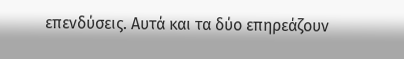επενδύσεις. Αυτά και τα δύο επηρεάζουν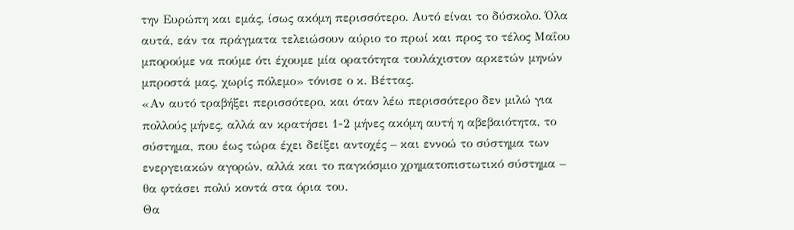την Ευρώπη και εμάς, ίσως ακόμη περισσότερο. Αυτό είναι το δύσκολο. Όλα αυτά, εάν τα πράγματα τελειώσουν αύριο το πρωί και προς το τέλος Μαΐου μπορούμε να πούμε ότι έχουμε μία ορατότητα τουλάχιστον αρκετών μηνών μπροστά μας, χωρίς πόλεμο» τόνισε ο κ. Βέττας.
«Αν αυτό τραβήξει περισσότερο, και όταν λέω περισσότερο δεν μιλώ για πολλούς μήνες, αλλά αν κρατήσει 1-2 μήνες ακόμη αυτή η αβεβαιότητα, το σύστημα, που έως τώρα έχει δείξει αντοχές – και εννοώ το σύστημα των ενεργειακών αγορών, αλλά και το παγκόσμιο χρηματοπιστωτικό σύστημα – θα φτάσει πολύ κοντά στα όρια του.
Θα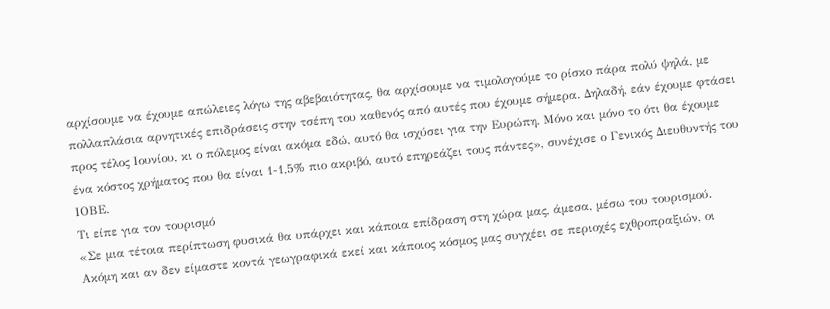αρχίσουμε να έχουμε απώλειες λόγω της αβεβαιότητας, θα αρχίσουμε να τιμολογούμε το ρίσκο πάρα πολύ ψηλά, με πολλαπλάσια αρνητικές επιδράσεις στην τσέπη του καθενός από αυτές που έχουμε σήμερα. Δηλαδή, εάν έχουμε φτάσει προς τέλος Ιουνίου, κι ο πόλεμος είναι ακόμα εδώ, αυτό θα ισχύσει για την Ευρώπη. Μόνο και μόνο το ότι θα έχουμε ένα κόστος χρήματος που θα είναι 1-1,5% πιο ακριβό, αυτό επηρεάζει τους πάντες», συνέχισε ο Γενικός Διευθυντής του ΙΟΒΕ.
Tι είπε για τον τουρισμό
«Σε μια τέτοια περίπτωση φυσικά θα υπάρχει και κάποια επίδραση στη χώρα μας, άμεσα, μέσω του τουρισμού. Ακόμη και αν δεν είμαστε κοντά γεωγραφικά εκεί και κάποιος κόσμος μας συγχέει σε περιοχές εχθροπραξιών, οι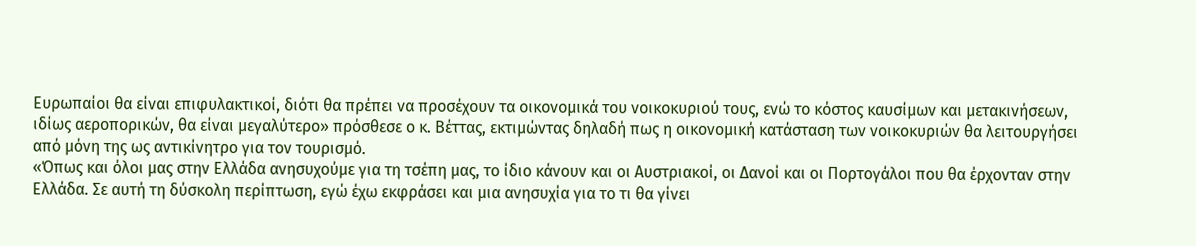Ευρωπαίοι θα είναι επιφυλακτικοί, διότι θα πρέπει να προσέχουν τα οικονομικά του νοικοκυριού τους, ενώ το κόστος καυσίμων και μετακινήσεων, ιδίως αεροπορικών, θα είναι μεγαλύτερο» πρόσθεσε ο κ. Βέττας, εκτιμώντας δηλαδή πως η οικονομική κατάσταση των νοικοκυριών θα λειτουργήσει από μόνη της ως αντικίνητρο για τον τουρισμό.
«Όπως και όλοι μας στην Ελλάδα ανησυχούμε για τη τσέπη μας, το ίδιο κάνουν και οι Αυστριακοί, οι Δανοί και οι Πορτογάλοι που θα έρχονταν στην Ελλάδα. Σε αυτή τη δύσκολη περίπτωση, εγώ έχω εκφράσει και μια ανησυχία για το τι θα γίνει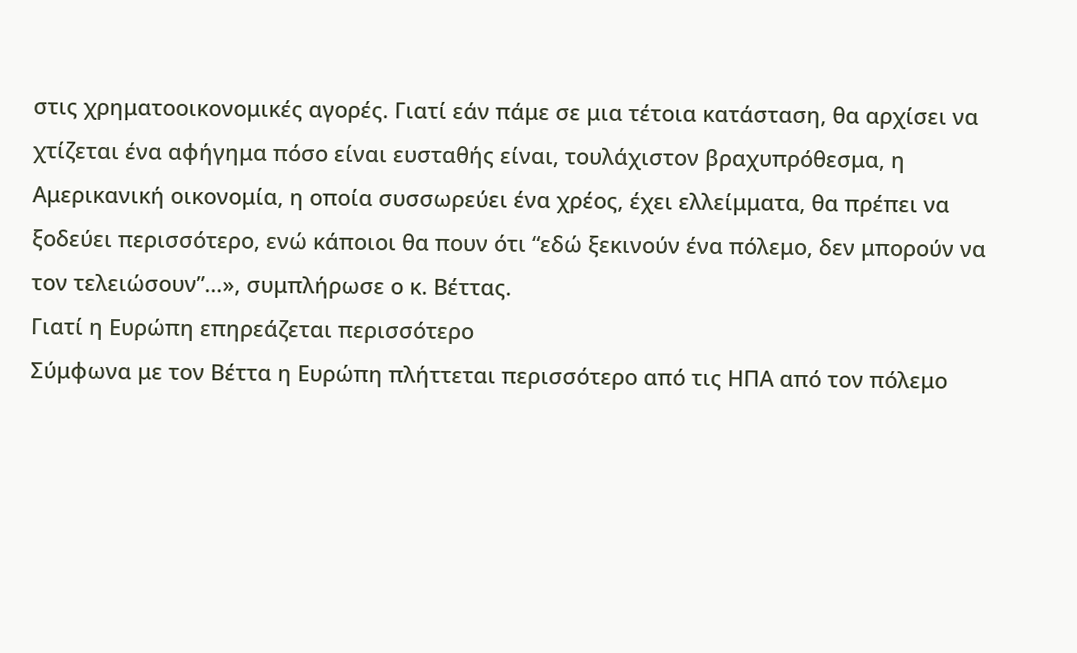στις χρηματοοικονομικές αγορές. Γιατί εάν πάμε σε μια τέτοια κατάσταση, θα αρχίσει να χτίζεται ένα αφήγημα πόσο είναι ευσταθής είναι, τουλάχιστον βραχυπρόθεσμα, η Αμερικανική οικονομία, η οποία συσσωρεύει ένα χρέος, έχει ελλείμματα, θα πρέπει να ξοδεύει περισσότερο, ενώ κάποιοι θα πουν ότι “εδώ ξεκινούν ένα πόλεμο, δεν μπορούν να τον τελειώσουν”…», συμπλήρωσε ο κ. Βέττας.
Γιατί η Ευρώπη επηρεάζεται περισσότερο
Σύμφωνα με τον Βέττα η Ευρώπη πλήττεται περισσότερο από τις ΗΠΑ από τον πόλεμο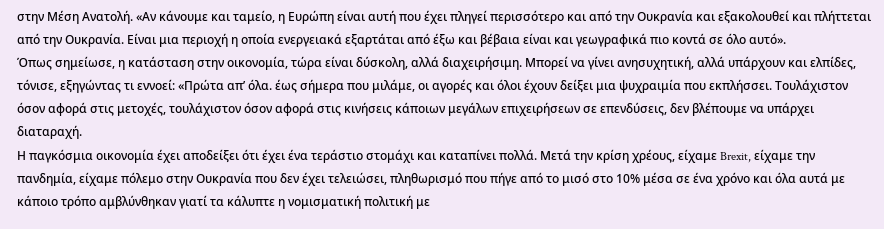στην Μέση Ανατολή. «Αν κάνουμε και ταμείο, η Ευρώπη είναι αυτή που έχει πληγεί περισσότερο και από την Ουκρανία και εξακολουθεί και πλήττεται από την Ουκρανία. Είναι μια περιοχή η οποία ενεργειακά εξαρτάται από έξω και βέβαια είναι και γεωγραφικά πιο κοντά σε όλο αυτό».
Όπως σημείωσε, η κατάσταση στην οικονομία, τώρα είναι δύσκολη, αλλά διαχειρήσιμη. Μπορεί να γίνει ανησυχητική, αλλά υπάρχουν και ελπίδες, τόνισε, εξηγώντας τι εννοεί: «Πρώτα απ’ όλα. έως σήμερα που μιλάμε, οι αγορές και όλοι έχουν δείξει μια ψυχραιμία που εκπλήσσει. Τουλάχιστον όσον αφορά στις μετοχές, τουλάχιστον όσον αφορά στις κινήσεις κάποιων μεγάλων επιχειρήσεων σε επενδύσεις, δεν βλέπουμε να υπάρχει διαταραχή.
Η παγκόσμια οικονομία έχει αποδείξει ότι έχει ένα τεράστιο στομάχι και καταπίνει πολλά. Μετά την κρίση χρέους, είχαμε Brexit, είχαμε την πανδημία, είχαμε πόλεμο στην Ουκρανία που δεν έχει τελειώσει, πληθωρισμό που πήγε από το μισό στο 10% μέσα σε ένα χρόνο και όλα αυτά με κάποιο τρόπο αμβλύνθηκαν γιατί τα κάλυπτε η νομισματική πολιτική με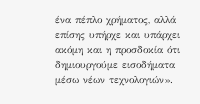ένα πέπλο χρήματος, αλλά επίσης υπήρχε και υπάρχει ακόμη και η προσδοκία ότι δημιουργούμε εισοδήματα μέσω νέων τεχνολογιών».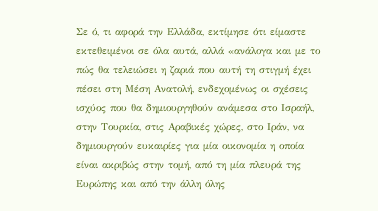Σε ό, τι αφορά την Ελλάδα, εκτίμησε ότι είμαστε εκτεθειμένοι σε όλα αυτά, αλλά «ανάλογα και με το πώς θα τελειώσει η ζαριά που αυτή τη στιγμή έχει πέσει στη Μέση Ανατολή, ενδεχομένως οι σχέσεις ισχύος που θα δημιουργηθούν ανάμεσα στο Ισραήλ, στην Τουρκία, στις Αραβικές χώρες, στο Ιράν, να δημιουργούν ευκαιρίες για μία οικονομία η οποία είναι ακριβώς στην τομή, από τη μία πλευρά της Ευρώπης και από την άλλη όλης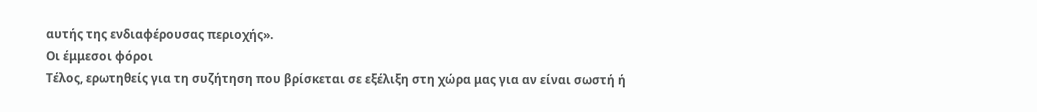αυτής της ενδιαφέρουσας περιοχής».
Οι έμμεσοι φόροι
Τέλος, ερωτηθείς για τη συζήτηση που βρίσκεται σε εξέλιξη στη χώρα μας για αν είναι σωστή ή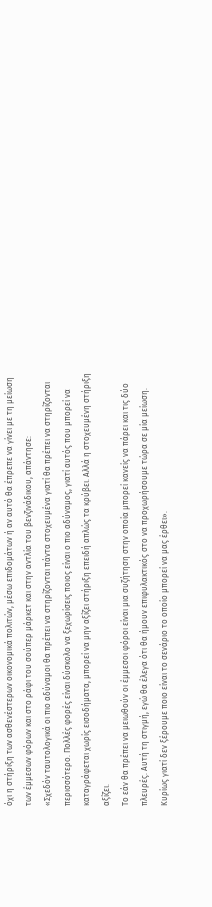όχι η στήριξη των ασθενέστερων οικονομικά πολιτών, μέσω επιδομάτων ή αν αυτό θα έπρεπε να γίνει με τη μείωση των έμμεσων φόρων και στο ράφι του σούπερ μάρκετ και στην αντλία του βενζινάδικου, απάντησε:
«Σχεδόν ταυτολογικά οι πιο αδύναμοι θα πρέπει να στηρίζονται πάντα στοχευμένα γιατί θα πρέπει να στηρίζονται περισσότερο. Πολλές φορές είναι δύσκολο να ξεχωρίσεις ποιος είναι ο πιο αδύναμος, γιατί αυτός που μπορεί να καταγράφεται χωρίς εισοδήματα, μπορεί να μην αξίζει στήριξη επειδή απλώς τα κρύβει. Αλλά η στοχευμένη στήριξη αξίζει.
Το εάν θα πρέπει να μειωθούν οι έμμεσοι φόροι είναι μια συζήτηση στην οποία μπορεί κανείς να πάρει και τις δύο πλευρές. Αυτή τη στιγμή, εγώ θα έλεγα ότι θα ήμουν επιφυλακτικός στο να προχωρήσουμε τώρα σε μία μείωση. Κυρίως γιατί δεν ξέρουμε ποιο είναι το σενάριο το οποίο μπορεί να μας έρθει».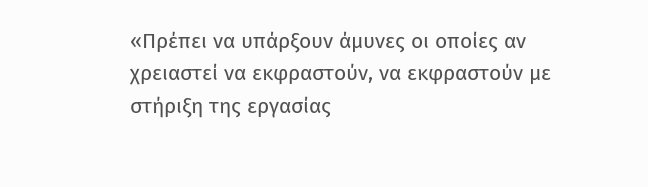«Πρέπει να υπάρξουν άμυνες οι οποίες αν χρειαστεί να εκφραστούν, να εκφραστούν με στήριξη της εργασίας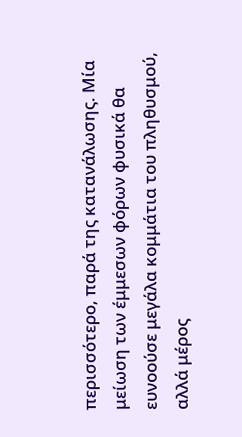περισσότερο, παρά της κατανάλωσης. Μία μείωση των έμμεσων φόρων φυσικά θα ευνοούσε μεγάλα κομμάτια του πληθυσμού, αλλά μέρος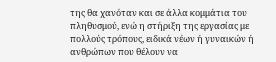της θα χανόταν και σε άλλα κομμάτια του πληθυσμού, ενώ η στήριξη της εργασίας με πολλούς τρόπους, ειδικά νέων ή γυναικών ή ανθρώπων που θέλουν να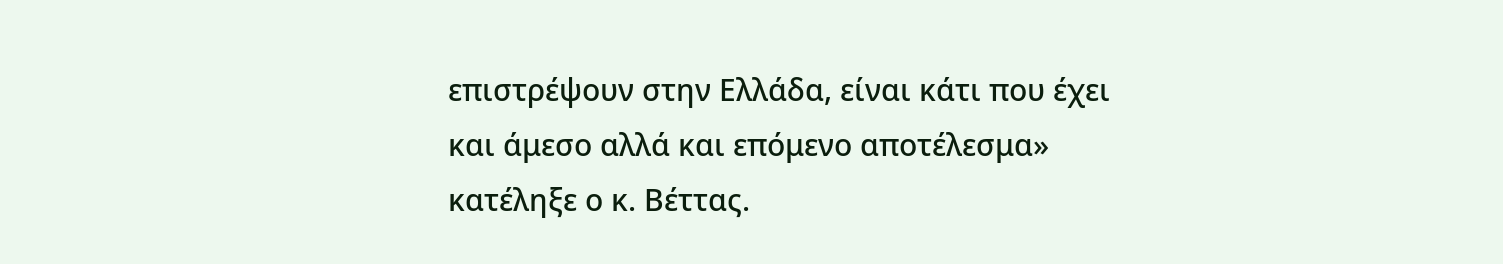επιστρέψουν στην Ελλάδα, είναι κάτι που έχει και άμεσο αλλά και επόμενο αποτέλεσμα» κατέληξε ο κ. Βέττας.